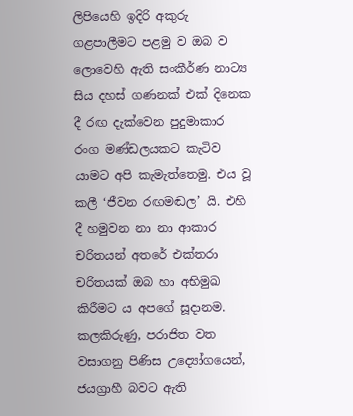ලිපියෙහි ඉදිරි අකුරු ගළපාලීමට පළමු ව ඔබ ව ලොවෙහි ඇති සංකීර්ණ නාට්‍ය සිය දහස් ගණනක් එක් දිනෙක දී රඟ දැක්වෙන පුදුමාකාර රංග මණ්ඩලයකට කැටිව යාමට අපි කැමැත්තෙමු. එය වූ කලී ‘ජීවන රඟමඬල’ යි. එහි දී හමුවන නා නා ආකාර චරිතයන් අතරේ එක්තරා චරිතයක් ඔබ හා අභිමුඛ කිරීමට ය අපගේ සූදානම. කලකිරුණු, පරාජිත වත වසාගනු පිණිස උද්‍යෝගයෙන්, ජයග්‍රාහී බවට ඇති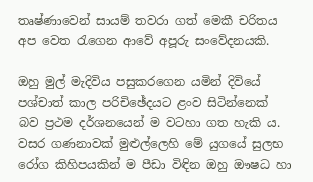තෘෂ්ණාවෙන් සායම් තවරා ගත් මෙකී චරිතය අප වෙත රැගෙන ආවේ අපූරු සංවේදනයකි.

ඔහු මුල් මැදිවිය පසුකරගෙන යමින් දිවියේ පශ්චාත් කාල පරිචිඡේදයට ළංව සිටින්නෙක් බව ප්‍රථම දර්ශනයෙන් ම වටහා ගත හැකි ය. වසර ගණනාවක් මුළුල්ලෙහි මේ යුගයේ සුලභ රෝග කිහිපයකින් ම පීඩා විඳින ඔහු ඖෂධ හා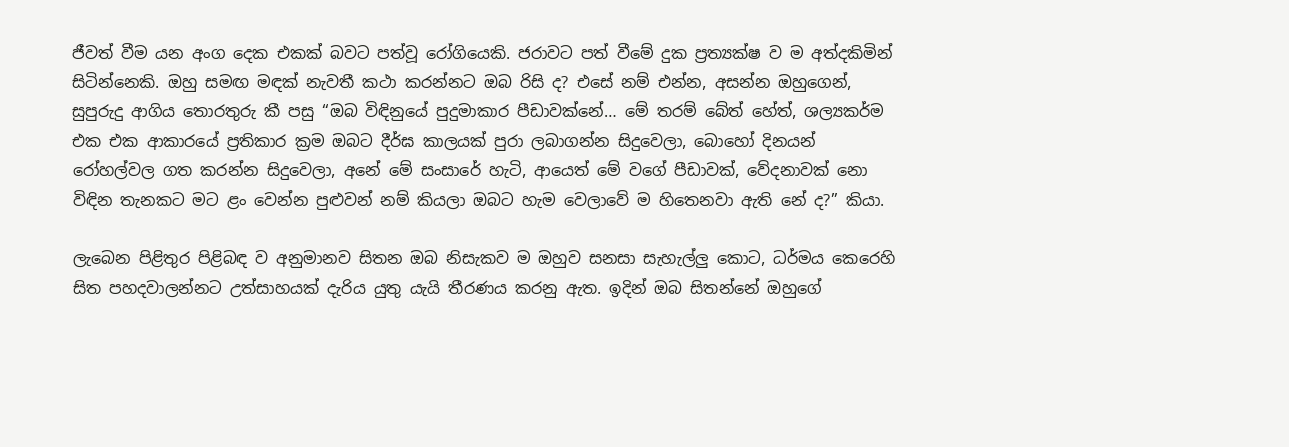ජීවත් වීම යන අංග දෙක එකක් බවට පත්වූ රෝගියෙකි. ජරාවට පත් වීමේ දුක ප්‍රත්‍යක්ෂ ව ම අත්දකිමින් සිටින්නෙකි. ඔහු සමඟ මඳක් නැවතී කථා කරන්නට ඔබ රිසි ද? එසේ නම් එන්න, අසන්න ඔහුගෙන්, සුපුරුදු ආගිය තොරතුරු කී පසු “ඔබ විඳිනුයේ පුදුමාකාර පීඩාවක්නේ… මේ තරම් බේත් හේත්, ශල්‍යකර්ම එක එක ආකාරයේ ප්‍රතිකාර ක්‍රම ඔබට දීර්ඝ කාලයක් පුරා ලබාගන්න සිදුවෙලා, බොහෝ දිනයන් රෝහල්වල ගත කරන්න සිදුවෙලා, අනේ මේ සංසාරේ හැටි, ආයෙත් මේ වගේ පීඩාවක්, වේදනාවක් නො විඳින තැනකට මට ළං වෙන්න පුළුවන් නම් කියලා ඔබට හැම වෙලාවේ ම හිතෙනවා ඇති නේ ද?” කියා.

ලැබෙන පිළිතුර පිළිබඳ ව අනුමානව සිතන ඔබ නිසැකව ම ඔහුව සනසා සැහැල්ලු කොට, ධර්මය කෙරෙහි සිත පහදවාලන්නට උත්සාහයක් දැරිය යුතු යැයි තීරණය කරනු ඇත. ඉදින් ඔබ සිතන්නේ ඔහුගේ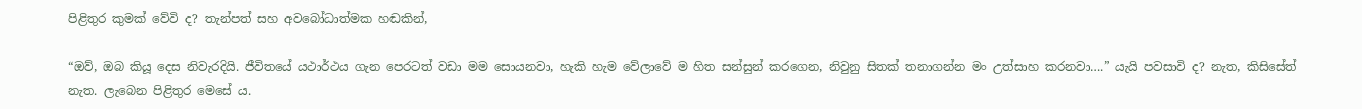පිළිතුර කුමක් වේවි ද? තැන්පත් සහ අවබෝධාත්මක හඬකින්,

“ඔව්, ඔබ කියූ දෙස නිවැරදියි. ජීවිතයේ යථාර්ථය ගැන පෙරටත් වඩා මම සොයනවා, හැකි හැම වේලාවේ ම හිත සන්සුන් කරගෙන, නිවුනු සිතක් තනාගන්න මං උත්සාහ කරනවා….” යැයි පවසාවි ද? නැත, කිසිසේත් නැත. ලැබෙන පිළිතුර මෙසේ ය.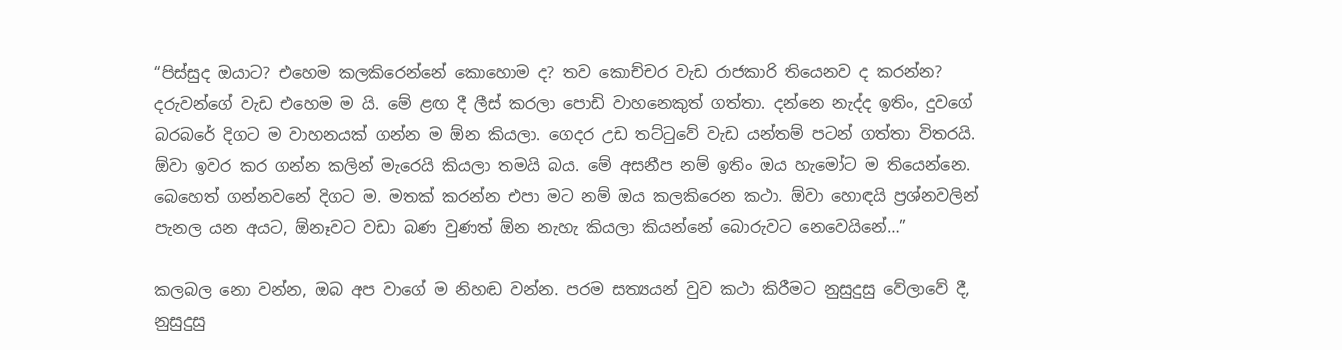“පිස්සුද ඔයාට? එහෙම කලකිරෙන්නේ කොහොම ද? තව කොච්චර වැඩ රාජකාරි තියෙනව ද කරන්න? දරුවන්ගේ වැඩ එහෙම ම යි. මේ ළඟ දී ලීස් කරලා පොඩි වාහනෙකුත් ගත්තා. දන්නෙ නැද්ද ඉතිං, දුවගේ බරබරේ දිගට ම වාහනයක් ගන්න ම ඕන කියලා. ගෙදර උඩ තට්ටුවේ වැඩ යන්තම් පටන් ගත්තා විතරයි. ඕවා ඉවර කර ගන්න කලින් මැරෙයි කියලා තමයි බය. මේ අසනීප නම් ඉතිං ඔය හැමෝට ම තියෙන්නෙ. බෙහෙත් ගන්නවනේ දිගට ම. මතක් කරන්න එපා මට නම් ඔය කලකිරෙන කථා. ඕවා හොඳයි ප්‍රශ්නවලින් පැනල යන අයට, ඕනෑවට වඩා බණ වුණත් ඕන නැහැ කියලා කියන්නේ බොරුවට නෙවෙයිනේ…”

කලබල නො වන්න, ඔබ අප වාගේ ම නිහඬ වන්න. පරම සත්‍යයන් වුව කථා කිරීමට නුසුදුසු වේලාවේ දී, නුසුදුසු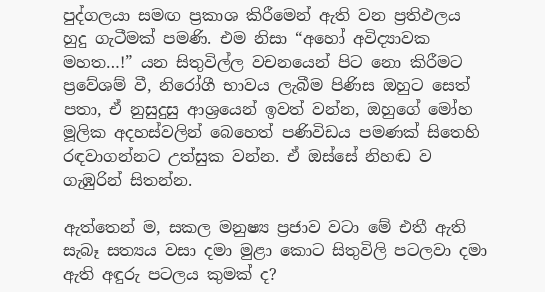පුද්ගලයා සමඟ ප්‍රකාශ කිරීමෙන් ඇති වන ප්‍රතිඵලය හුදු ගැටීමක් පමණි. එම නිසා “අහෝ අවිද්‍යාවක මහත…!” යන සිතුවිල්ල වචනයෙන් පිට නො කිරීමට ප්‍රවේශම් වී, නිරෝගී භාවය ලැබීම පිණිස ඔහුට සෙත් පතා, ඒ නුසුදුසු ආශ්‍රයෙන් ඉවත් වන්න, ඔහුගේ මෝහ මූලික අදහස්වලින් බෙහෙත් පණිවිඩය පමණක් සිතෙහි රඳවාගන්නට උත්සුක වන්න. ඒ ඔස්සේ නිහඬ ව ගැඹුරින් සිතන්න.

ඇත්තෙන් ම, සකල මනුෂ්‍ය ප්‍රජාව වටා මේ එතී ඇති සැබෑ සත්‍යය වසා දමා මුළා කොට සිතුවිලි පටලවා දමා ඇති අඳුරු පටලය කුමක් ද?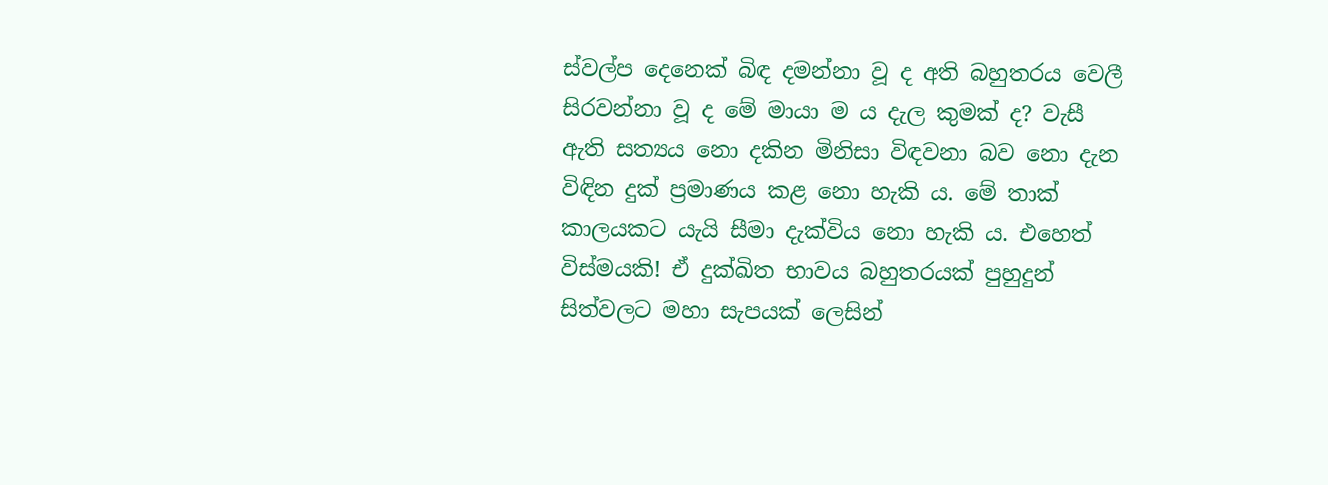ස්වල්ප දෙනෙක් බිඳ දමන්නා වූ ද අති බහුතරය වෙලී සිරවන්නා වූ ද මේ මායා ම ය දැල කුමක් ද? වැසී ඇති සත්‍යය නො දකින මිනිසා විඳවනා බව නො දැන විඳින දුක් ප්‍රමාණය කළ නො හැකි ය. මේ තාක් කාලයකට යැයි සීමා දැක්විය නො හැකි ය. එහෙත් විස්මයකි! ඒ දුක්ඛිත භාවය බහුතරයක් පුහුදුන් සිත්වලට මහා සැපයක් ලෙසින්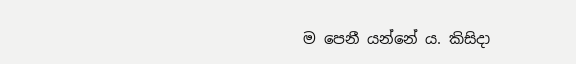ම පෙනී යන්නේ ය. කිසිදා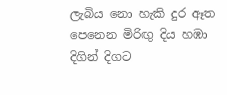ලැබිය නො හැකි දුර ඈත පෙනෙන මිරිඟු දිය හඹා දිගින් දිගට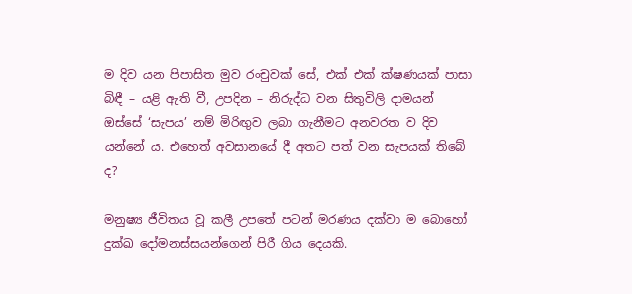ම දිව යන පිපාසිත මුව රංචුවක් සේ, එක් එක් ක්ෂණයක් පාසා බිඳී – යළි ඇති වී, උපදින – නිරුද්ධ වන සිතුවිලි දාමයන් ඔස්සේ ‘සැපය’ නම් මිරිඟුව ලබා ගැනීමට අනවරත ව දිව යන්නේ ය. එහෙත් අවසානයේ දී අතට පත් වන සැපයක් තිබේ ද?

මනුෂ්‍ය ජීවිතය වූ කලී උපතේ පටන් මරණය දක්වා ම බොහෝ දුක්ඛ දෝමනස්සයන්ගෙන් පිරී ගිය දෙයකි.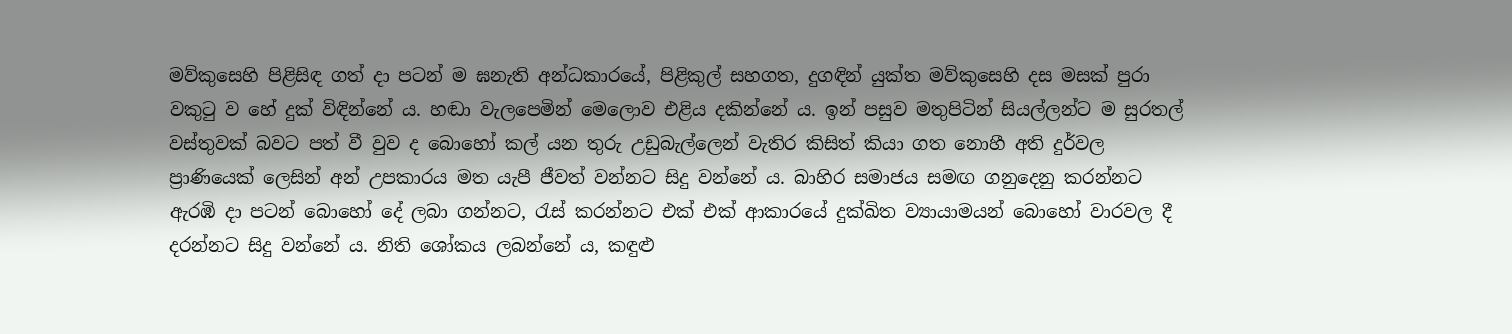මව්කුසෙහි පිළිසිඳ ගත් දා පටන් ම ඝනැති අන්ධකාරයේ, පිළිකුල් සහගත, දුගඳින් යුක්ත මව්කුසෙහි දස මසක් පුරා වකුටු ව හේ දුක් විඳින්නේ ය. හඬා වැලපෙමින් මෙලොව එළිය දකින්නේ ය. ඉන් පසුව මතුපිටින් සියල්ලන්ට ම සුරතල් වස්තුවක් බවට පත් වී වුව ද බොහෝ කල් යන තුරු උඩුබැල්ලෙන් වැතිර කිසිත් කියා ගත නොහී අති දුර්වල ප්‍රාණියෙක් ලෙසින් අන් උපකාරය මත යැපී ජීවත් වන්නට සිදු වන්නේ ය. බාහිර සමාජය සමඟ ගනුදෙනු කරන්නට ඇරඹි දා පටන් බොහෝ දේ ලබා ගන්නට, රැස් කරන්නට එක් එක් ආකාරයේ දුක්ඛිත ව්‍යායාමයන් බොහෝ වාරවල දී දරන්නට සිදු වන්නේ ය. නිති ශෝකය ලබන්නේ ය, කඳුළු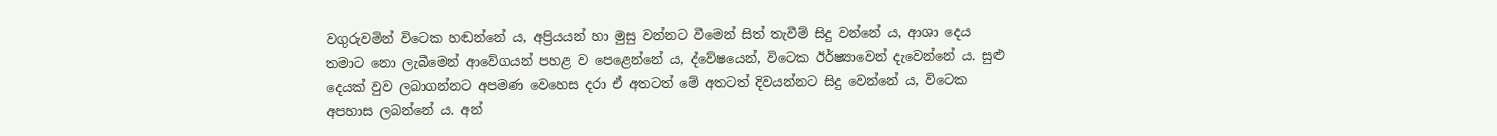වගුරුවමින් විටෙක හඬන්නේ ය, අප්‍රියයන් හා මුසු වන්නට වීමෙන් සිත් තැවීම් සිදු වන්නේ ය, ආශා දෙය තමාට නො ලැබීමෙන් ආවේගයන් පහළ ව පෙළෙන්නේ ය, ද්වේෂයෙන්, විටෙක ඊර්ෂ්‍යාවෙන් දැවෙන්නේ ය. සුළු දෙයක් වුව ලබාගන්නට අපමණ වෙහෙස දරා ඒ අතටත් මේ අතටත් දිවයන්නට සිදු වෙන්නේ ය, විටෙක අපහාස ලබන්නේ ය. අන්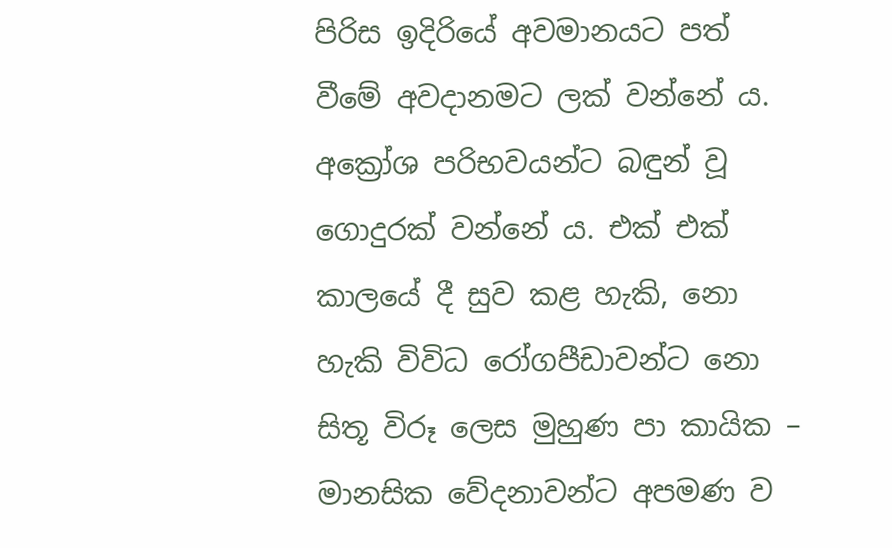පිරිස ඉදිරියේ අවමානයට පත් වීමේ අවදානමට ලක් වන්නේ ය. අක්‍රෝශ පරිභවයන්ට බඳුන් වූ ගොදුරක් වන්නේ ය. එක් එක් කාලයේ දී සුව කළ හැකි, නො හැකි විවිධ රෝගපීඩාවන්ට නො සිතූ විරූ ලෙස මුහුණ පා කායික – මානසික වේදනාවන්ට අපමණ ව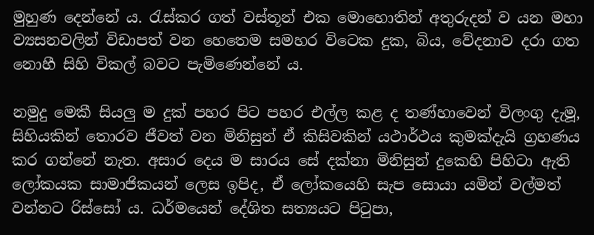මුහුණ දෙන්නේ ය. රැස්කර ගත් වස්තූන් එක මොහොතින් අතුරුදන් ව යන මහා ව්‍යසනවලින් විඩාපත් වන හෙතෙම සමහර විටෙක දුක, බිය, වේදනාව දරා ගත නොහී සිහි විකල් බවට පැමිණෙන්නේ ය.

නමුදු මෙකී සියලු ම දුක් පහර පිට පහර එල්ල කළ ද තණ්හාවෙන් විලංගු දැමූ, සිහියකින් තොරව ජීවත් වන මිනිසුන් ඒ කිසිවකින් යථාර්ථය කුමක්දැයි ග්‍රහණය කර ගන්නේ නැත. අසාර දෙය ම සාරය සේ දක්නා මිනිසුන් දුකෙහි පිහිටා ඇති ලෝකයක සාමාජිකයන් ලෙස ඉපිද, ඒ ලෝකයෙහි සැප සොයා යමින් වල්මත් වන්නට රිස්සෝ ය. ධර්මයෙන් දේශිත සත්‍යයට පිටුපා,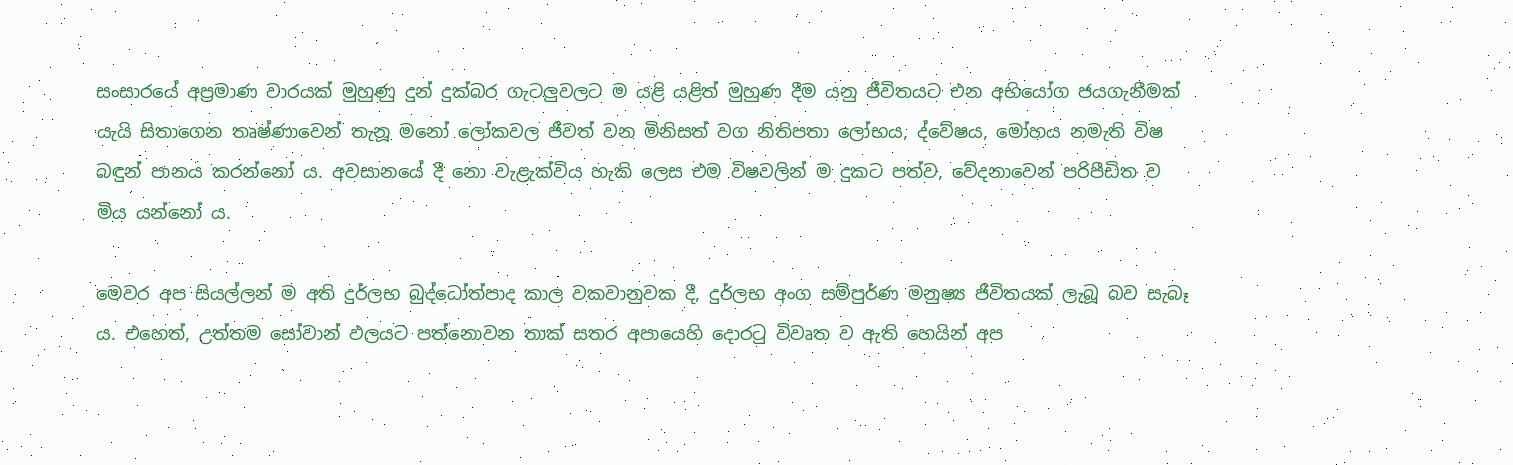සංසාරයේ අප්‍රමාණ වාරයක් මුහුණු දුන් දුක්බර ගැටලුවලට ම යළි යළිත් මුහුණ දීම යනු ජීවිතයට එන අභියෝග ජයගැනීමක් යැයි සිතාගෙන තෘෂ්ණාවෙන් තැනූ මනෝ ලෝකවල ජීවත් වන මිනිසත් වග නිතිපතා ලෝභය, ද්වේෂය, මෝහය නමැති විෂ බඳුන් පානය කරන්නෝ ය. අවසානයේ දී නො වැළැක්විය හැකි ලෙස එම විෂවලින් ම දුකට පත්ව, වේදනාවෙන් පරිපීඩිත ව මිය යන්නෝ ය.

මෙවර අප සියල්ලන් ම අති දුර්ලභ බුද්ධෝත්පාද කාල වකවානුවක දී, දුර්ලභ අංග සම්පුර්ණ මනුෂ්‍ය ජීවිතයක් ලැබූ බව සැබෑ ය. එහෙත්, උත්තම සෝවාන් ඵලයට පත්නොවන තාක් සතර අපායෙහි දොරටු විවෘත ව ඇති හෙයින් අප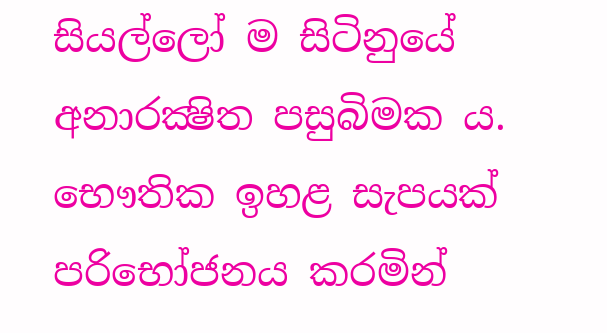සියල්ලෝ ම සිටිනුයේ අනාරක්‍ෂිත පසුබිමක ය. භෞතික ඉහළ සැපයක් පරිභෝජනය කරමින්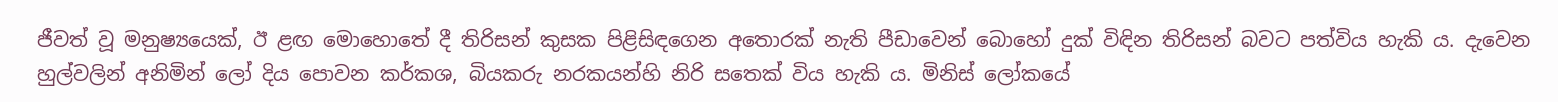ජීවත් වූ මනුෂ්‍යයෙක්, ඊ ළඟ මොහොතේ දී තිරිසන් කුසක පිළිසිඳගෙන අතොරක් නැති පීඩාවෙන් බොහෝ දුක් විඳින තිරිසන් බවට පත්විය හැකි ය. දැවෙන හුල්වලින් අනිමින් ලෝ දිය පොවන කර්කශ, බියකරු නරකයන්හි නිරි සතෙක් විය හැකි ය. මිනිස් ලෝකයේ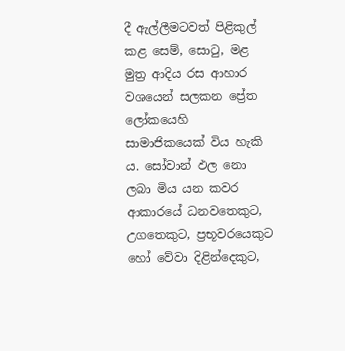දී ඇල්ලීමටවත් පිළිකුල් කළ සෙම්, සොටු, මළ මුත්‍ර ආදිය රස ආහාර වශයෙන් සලකන ප්‍රේත ලෝකයෙහි සාමාජිකයෙක් විය හැකි ය. සෝවාන් ඵල නො ලබා මිය යන කවර ආකාරයේ ධනවතෙකුට, උගතෙකුට, ප්‍රභූවරයෙකුට හෝ වේවා දිළින්දෙකුට,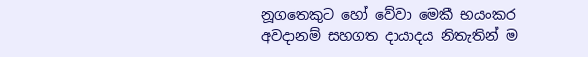නූගතෙකුට හෝ වේවා මෙකී භයංකර අවදානම් සහගත දායාදය නිතැතින් ම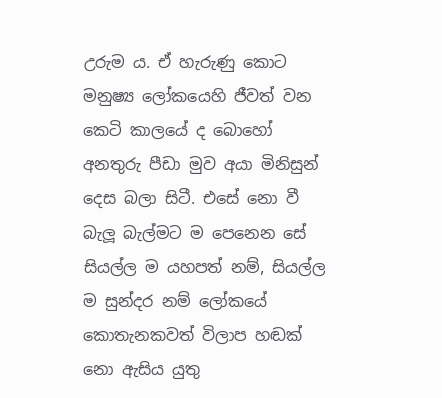උරුම ය. ඒ හැරුණු කොට මනුෂ්‍ය ලෝකයෙහි ජීවත් වන කෙටි කාලයේ ද බොහෝ අනතුරු පීඩා මුව අයා මිනිසුන් දෙස බලා සිටී. එසේ නො වී බැලූ බැල්මට ම පෙනෙන සේ සියල්ල ම යහපත් නම්, සියල්ල ම සුන්දර නම් ලෝකයේ කොතැනකවත් විලාප හඬක් නො ඇසිය යුතු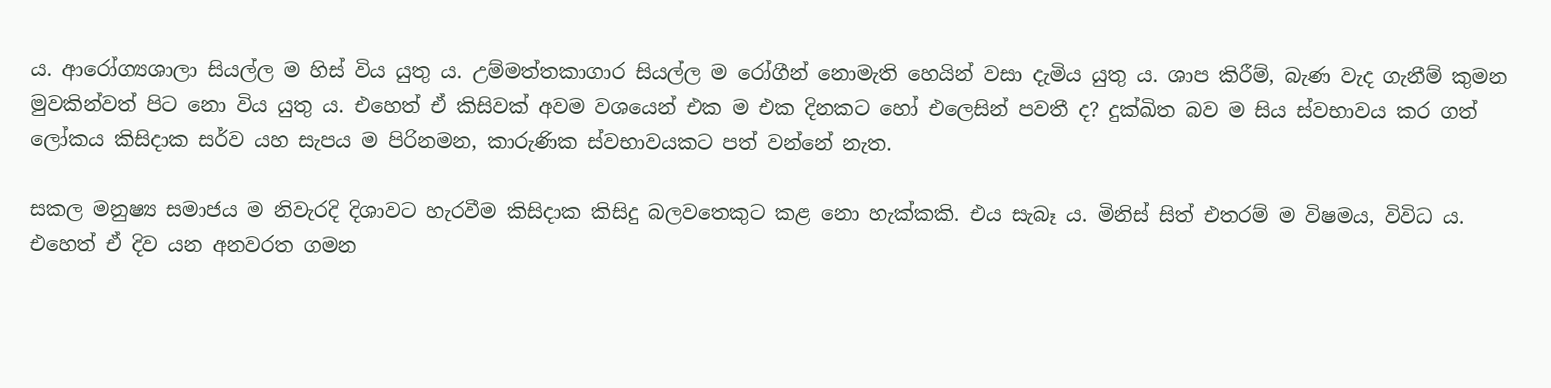ය. ආරෝග්‍යශාලා සියල්ල ම හිස් විය යුතු ය. උම්මත්තකාගාර සියල්ල ම රෝගීන් නොමැති හෙයින් වසා දැමිය යුතු ය. ශාප කිරීම්, බැණ වැද ගැනීම් කුමන මුවකින්වත් පිට නො විය යුතු ය. එහෙත් ඒ කිසිවක් අවම වශයෙන් එක ම එක දිනකට හෝ එලෙසින් පවතී ද? දුක්ඛිත බව ම සිය ස්වභාවය කර ගත් ලෝකය කිසිදාක සර්ව යහ සැපය ම පිරිනමන, කාරුණික ස්වභාවයකට පත් වන්නේ නැත.

සකල මනුෂ්‍ය සමාජය ම නිවැරදි දිශාවට හැරවීම කිසිදාක කිසිදු බලවතෙකුට කළ නො හැක්කකි. එය සැබෑ ය. මිනිස් සිත් එතරම් ම විෂමය, විවිධ ය. එහෙත් ඒ දිව යන අනවරත ගමන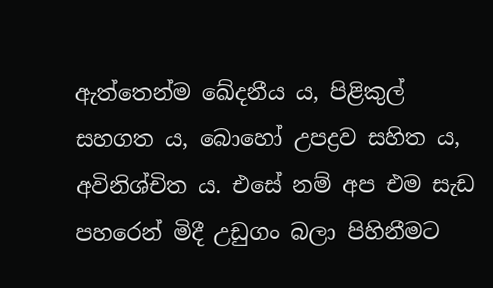ඇත්තෙන්ම ඛේදනීය ය, පිළිකුල් සහගත ය, බොහෝ උපද්‍රව සහිත ය, අවිනිශ්චිත ය. එසේ නම් අප එම සැඩ පහරෙන් මිදී උඩුගං බලා පිහිනීමට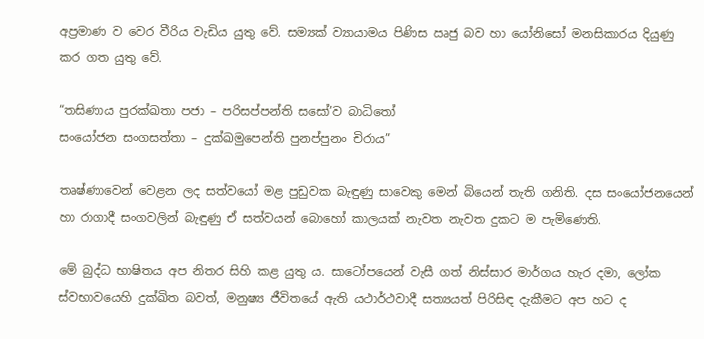අප්‍රමාණ ව වෙර වීරිය වැඩිය යුතු වේ. සම්‍යක් ව්‍යායාමය පිණිස ඍජු බව හා යෝනිසෝ මනසිකාරය දියුණු කර ගත යුතු වේ.

“තසිණාය පුරක්ඛතා පජා – පරිසප්පන්ති සසෝ’ව බාධිතෝ
සංයෝජන සංගසත්තා – දුක්ඛමුපෙන්ති පුනප්පුනං චිරාය”

තෘෂ්ණාවෙන් වෙළන ලද සත්වයෝ මළ පුඩුවක බැඳුණු සාවෙකු මෙන් බියෙන් තැති ගනිති. දස සංයෝජනයෙන් හා රාගාදී සංගවලින් බැඳුණු ඒ සත්වයන් බොහෝ කාලයක් නැවත නැවත දුකට ම පැමිණෙති.

මේ බුද්ධ භාෂිතය අප නිතර සිහි කළ යුතු ය. සාටෝපයෙන් වැසී ගත් නිස්සාර මාර්ගය හැර දමා, ලෝක ස්වභාවයෙහි දුක්ඛිත බවත්, මනුෂ්‍ය ජීවිතයේ ඇති යථාර්ථවාදී සත්‍යයත් පිරිසිඳ දැකීමට අප හට ද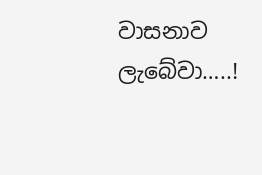වාසනාව ලැබේවා…..!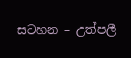සටහන – උත්පලී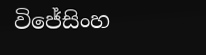විජේසිංහ